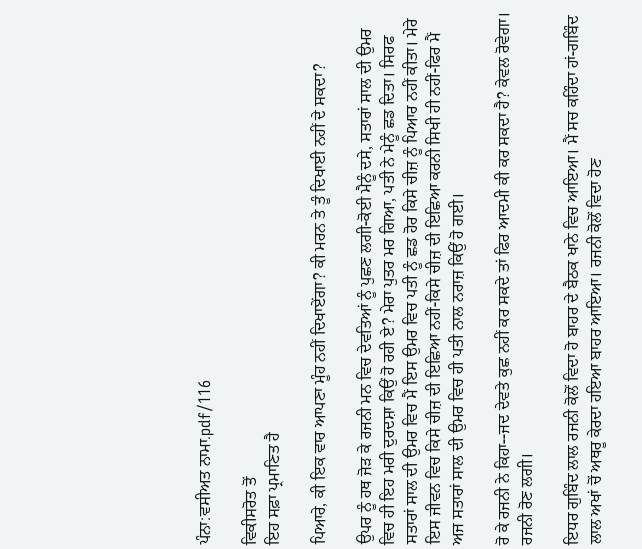ਪੰਨਾ:ਵਸੀਅਤ ਨਾਮਾ.pdf/116

ਵਿਕੀਸਰੋਤ ਤੋਂ
ਇਹ ਸਫ਼ਾ ਪ੍ਰਮਾਣਿਤ ਹੈ

ਪਿਆਰੇ, ਕੀ ਇਕ ਵਾਰ ਆਪਣਾ ਮੂੰਹ ਨਹੀਂ ਦਿਖਾਏਂਗਾ? ਕੀ ਮਰਨ ਤੇ ਤੂੰ ਦਿਖਾਈ ਨਹੀਂ ਦੇ ਸਕਦਾ?

ਉਪਰ ਨੂੰ ਹਥ ਜੋੜ ਕੇ ਰਜਨੀ ਮਨ ਵਿਚ ਦੇਵਤਿਆਂ ਨੂੰ ਪੁਛਣ ਲਗੀ-ਕੋਈ ਮੈਨੂੰ ਦਸੇ, ਸਤਾਰਾਂ ਸਾਲ ਦੀ ਉਮਰ ਵਿਚ ਹੀ ਇਹ ਮਰੀ ਦੁਰਦਸ਼ਾ ਕਿਉਂ ਹੋ ਰਹੀ ਏ? ਮੇਰਾ ਪੁਤਰ ਮਰ ਗਿਆ, ਪਤੀ ਨੇ ਮੇਨੂੰ ਛਡ ਦਿਤਾ। ਸਿਰਫ ਸਤਾਰਾਂ ਸਾਲ ਦੀ ਉਮਰ ਵਿਚ ਮੈਂ ਇਸ ਉਮਰ ਵਿਚ ਪਤੀ ਨੂੰ ਛਡ ਹੋਰ ਕਿਸੇ ਚੀਜ਼ ਨੂੰ ਪਿਆਰ ਨਹੀਂ ਕੀਤਾ। ਮੇਰੇ ਇਸ ਜੀਵਨ ਵਿਚ ਕਿਸੇ ਚੀਜ਼ ਦੀ ਇਛਿਆ ਨਹੀਂ-ਕਿਸੇ ਚੀਜ਼ ਦੀ ਇਛਿਆ ਕਰਨੀ ਸਿਖੀ ਹੀ ਨਹੀਂ-ਫਿਰ ਮੈਂ ਅਜ ਸਤਾਰਾਂ ਸਾਲ ਦੀ ਉਮਰ ਵਿਚ ਹੀ ਪਤੀ ਨਾਲ ਨਰਾਜ਼ ਕਿਉਂ ਹੋ ਗਈ।

ਰੋ ਕੇ ਰਜਨੀ ਨੇ ਕਿਹਾ--ਜਦ ਦੇਵਤੇ ਕੁਛ ਨਹੀਂ ਕਰ ਸਕਦੇ ਤਾਂ ਫਿਰ ਆਦਮੀ ਕੀ ਕਰ ਸਕਦਾ ਹੈ? ਕੇਵਲ ਰੋਵੇਗਾ। ਰਜਨੀ ਰੋਣ ਲਗੀ।

ਇਧਰ ਗੁਬਿੰਦ ਲਾਲ ਰਜਨੀ ਕੋਲੋਂ ਵਿਦਾ ਹੋ ਬਾਹਰ ਦੇ ਬੈਠਕ ਖਾਨੇ ਵਿਚ ਆਇਆ। ਮੈਂ ਸਚ ਕਹਿੰਦਾ ਹਾਂ-ਗਬਿੰਦ ਲਾਲ ਅਖਾਂ ਚੋਂ ਅਥਰੂ ਕੇਰਦਾ ਹਇਆ ਬਾਹਰ ਆਇਆ। ਰਜਨੀ ਕੋਲੋਂ ਵਿਦਾ ਹੋਣ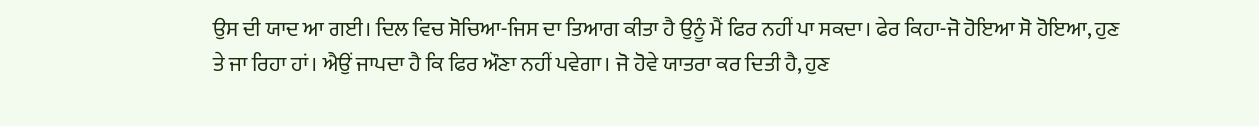ਉਸ ਦੀ ਯਾਦ ਆ ਗਈ। ਦਿਲ ਵਿਚ ਸੋਚਿਆ-ਜਿਸ ਦਾ ਤਿਆਗ ਕੀਤਾ ਹੈ ਉਨੂੰ ਮੈਂ ਫਿਰ ਨਹੀਂ ਪਾ ਸਕਦਾ। ਫੇਰ ਕਿਹਾ-ਜੋ ਹੋਇਆ ਸੋ ਹੋਇਆ, ਹੁਣ ਤੇ ਜਾ ਰਿਹਾ ਹਾਂ। ਐਉਂ ਜਾਪਦਾ ਹੈ ਕਿ ਫਿਰ ਔਣਾ ਨਹੀਂ ਪਵੇਗਾ। ਜੋ ਹੋਵੇ ਯਾਤਰਾ ਕਰ ਦਿਤੀ ਹੈ, ਹੁਣ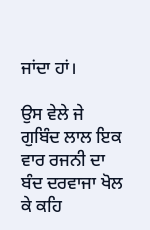ਜਾਂਦਾ ਹਾਂ।

ਉਸ ਵੇਲੇ ਜੇ ਗੁਬਿੰਦ ਲਾਲ ਇਕ ਵਾਰ ਰਜਨੀ ਦਾ ਬੰਦ ਦਰਵਾਜਾ ਖੋਲ ਕੇ ਕਹਿ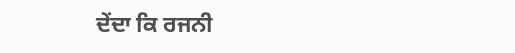ਦੇਂਦਾ ਕਿ ਰਜਨੀ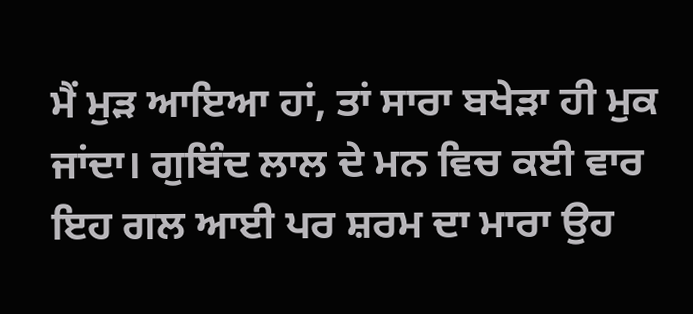ਮੈਂ ਮੁੜ ਆਇਆ ਹਾਂ, ਤਾਂ ਸਾਰਾ ਬਖੇੜਾ ਹੀ ਮੁਕ ਜਾਂਦਾ। ਗੁਬਿੰਦ ਲਾਲ ਦੇ ਮਨ ਵਿਚ ਕਈ ਵਾਰ ਇਹ ਗਲ ਆਈ ਪਰ ਸ਼ਰਮ ਦਾ ਮਾਰਾ ਉਹ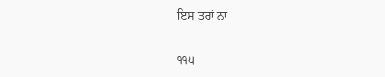ਇਸ ਤਰਾਂ ਨਾ

੧੧੫